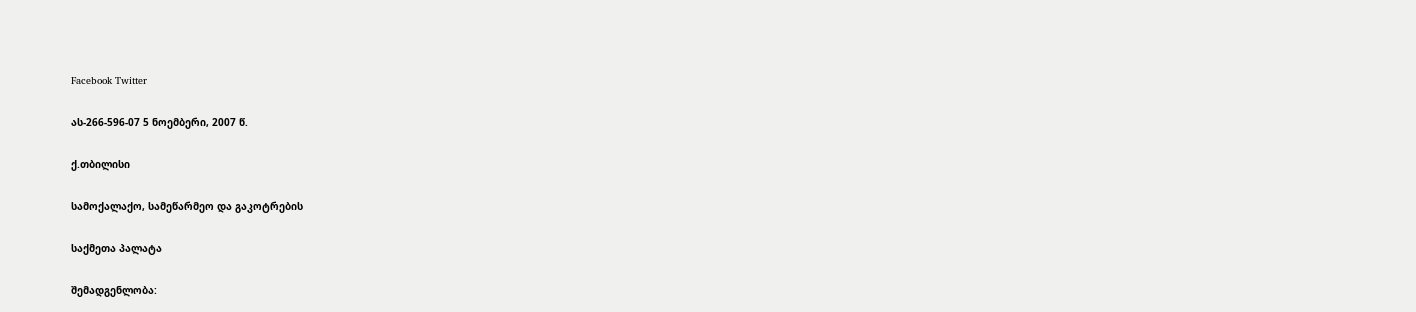Facebook Twitter

ას-266-596-07 5 ნოემბერი, 2007 წ.

ქ.თბილისი

სამოქალაქო, სამეწარმეო და გაკოტრების

საქმეთა პალატა

შემადგენლობა: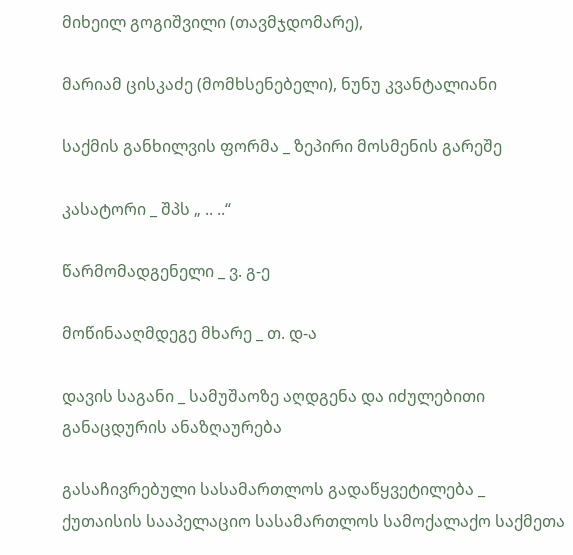მიხეილ გოგიშვილი (თავმჯდომარე),

მარიამ ცისკაძე (მომხსენებელი), ნუნუ კვანტალიანი

საქმის განხილვის ფორმა _ ზეპირი მოსმენის გარეშე

კასატორი _ შპს „ .. ..“

წარმომადგენელი _ ვ. გ-ე

მოწინააღმდეგე მხარე _ თ. დ-ა

დავის საგანი _ სამუშაოზე აღდგენა და იძულებითი განაცდურის ანაზღაურება

გასაჩივრებული სასამართლოს გადაწყვეტილება _ ქუთაისის სააპელაციო სასამართლოს სამოქალაქო საქმეთა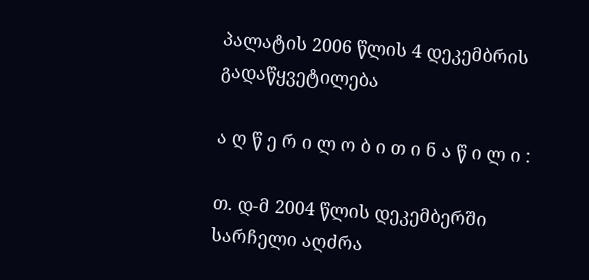პალატის 2006 წლის 4 დეკემბრის გადაწყვეტილება

ა ღ წ ე რ ი ლ ო ბ ი თ ი ნ ა წ ი ლ ი :

თ. დ-მ 2004 წლის დეკემბერში სარჩელი აღძრა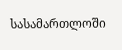სასამართლოში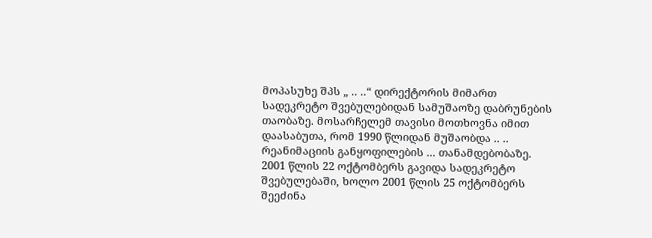მოპასუხე შპს „ .. ..“ დირექტორის მიმართ სადეკრეტო შვებულებიდან სამუშაოზე დაბრუნების თაობაზე. მოსარჩელემ თავისი მოთხოვნა იმით დაასაბუთა, რომ 1990 წლიდან მუშაობდა .. .. რეანიმაციის განყოფილების ... თანამდებობაზე. 2001 წლის 22 ოქტომბერს გავიდა სადეკრეტო შვებულებაში, ხოლო 2001 წლის 25 ოქტომბერს შეეძინა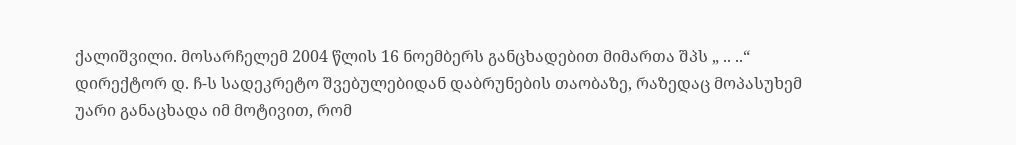ქალიშვილი. მოსარჩელემ 2004 წლის 16 ნოემბერს განცხადებით მიმართა შპს „ .. ..“ დირექტორ დ. ჩ-ს სადეკრეტო შვებულებიდან დაბრუნების თაობაზე, რაზედაც მოპასუხემ უარი განაცხადა იმ მოტივით, რომ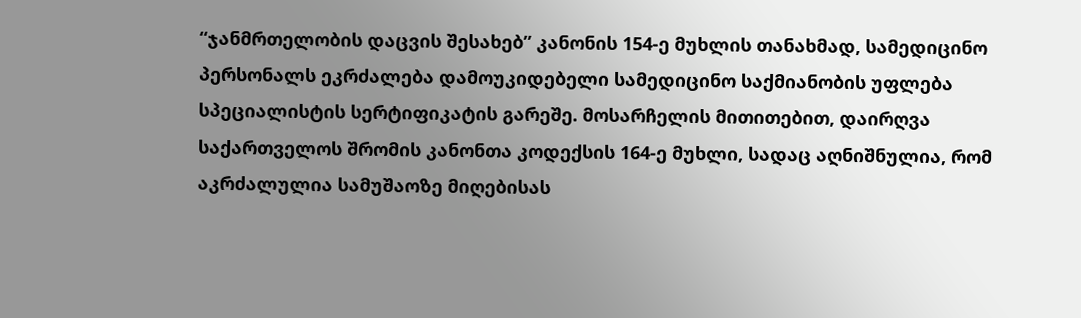“ჯანმრთელობის დაცვის შესახებ” კანონის 154-ე მუხლის თანახმად, სამედიცინო პერსონალს ეკრძალება დამოუკიდებელი სამედიცინო საქმიანობის უფლება სპეციალისტის სერტიფიკატის გარეშე. მოსარჩელის მითითებით, დაირღვა საქართველოს შრომის კანონთა კოდექსის 164-ე მუხლი, სადაც აღნიშნულია, რომ აკრძალულია სამუშაოზე მიღებისას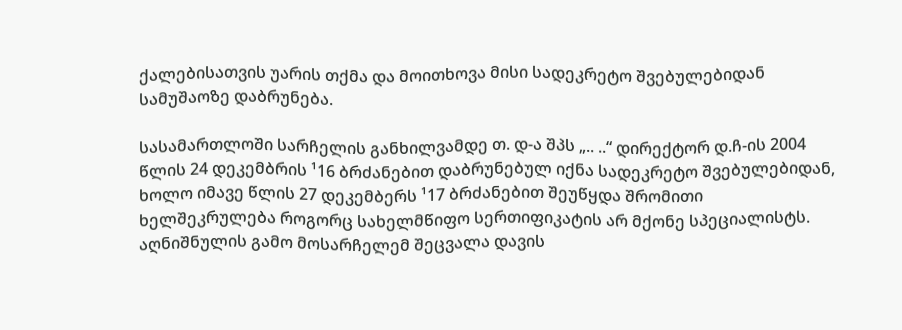ქალებისათვის უარის თქმა და მოითხოვა მისი სადეკრეტო შვებულებიდან სამუშაოზე დაბრუნება.

სასამართლოში სარჩელის განხილვამდე თ. დ-ა შპს „.. ..“ დირექტორ დ.ჩ-ის 2004 წლის 24 დეკემბრის ¹16 ბრძანებით დაბრუნებულ იქნა სადეკრეტო შვებულებიდან, ხოლო იმავე წლის 27 დეკემბერს ¹17 ბრძანებით შეუწყდა შრომითი ხელშეკრულება როგორც სახელმწიფო სერთიფიკატის არ მქონე სპეციალისტს. აღნიშნულის გამო მოსარჩელემ შეცვალა დავის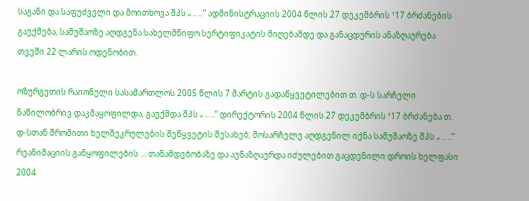საგანი და საფუძველი და მოითხოვა შპს „ .. ..“ ადმინისტრაციის 2004 წლის 27 დეკემბრის ¹17 ბრძანების გაუქმება, სამუშაოზე აღდგენა სახელმწიფო სერტიფიკატის მიღებამდე და განაცდურის ანაზღაურება თვეში 22 ლარის ოდენობით.

ოზურგეთის რაიონული სასამართლოს 2005 წლის 7 მარტის გადაწყვეტილებით თ. დ-ს სარჩელი ნაწილობრივ დაკმაყოფილდა, გაუქმდა შპს „ .. ..“ დირექტორის 2004 წლის 27 დეკემბრის ¹17 ბრძანება თ. დ-სთან შრომითი ხელშეკრულების შეწყვეტის შესახებ; მოსარჩელე აღდგენილ იქნა სამუშაოზე შპს „ .. ..“ რეანიმაციის განყოფილების ... თანამდებობაზე და აუნაზღაურდა იძულებით გაცდენილი დროის ხელფასი 2004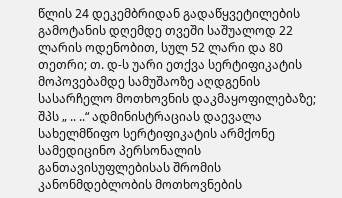წლის 24 დეკემბრიდან გადაწყვეტილების გამოტანის დღემდე თვეში საშუალოდ 22 ლარის ოდენობით, სულ 52 ლარი და 80 თეთრი; თ. დ-ს უარი ეთქვა სერტიფიკატის მოპოვებამდე სამუშაოზე აღდგენის სასარჩელო მოთხოვნის დაკმაყოფილებაზე; შპს „ .. ..“ ადმინისტრაციას დაევალა სახელმწიფო სერტიფიკატის არმქონე სამედიცინო პერსონალის განთავისუფლებისას შრომის კანონმდებლობის მოთხოვნების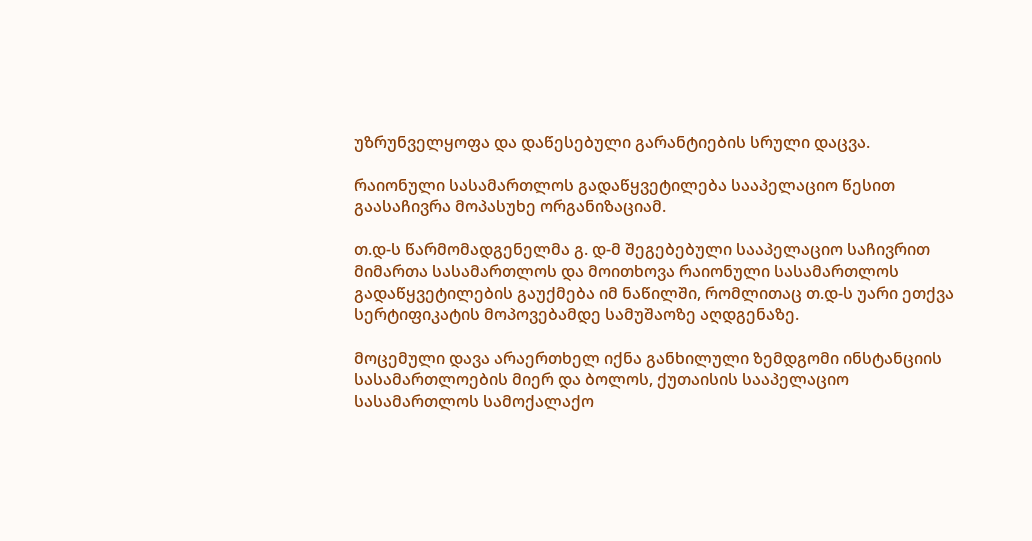უზრუნველყოფა და დაწესებული გარანტიების სრული დაცვა.

რაიონული სასამართლოს გადაწყვეტილება სააპელაციო წესით გაასაჩივრა მოპასუხე ორგანიზაციამ.

თ.დ-ს წარმომადგენელმა გ. დ-მ შეგებებული სააპელაციო საჩივრით მიმართა სასამართლოს და მოითხოვა რაიონული სასამართლოს გადაწყვეტილების გაუქმება იმ ნაწილში, რომლითაც თ.დ-ს უარი ეთქვა სერტიფიკატის მოპოვებამდე სამუშაოზე აღდგენაზე.

მოცემული დავა არაერთხელ იქნა განხილული ზემდგომი ინსტანციის სასამართლოების მიერ და ბოლოს, ქუთაისის სააპელაციო სასამართლოს სამოქალაქო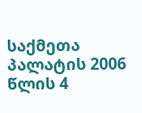საქმეთა პალატის 2006 წლის 4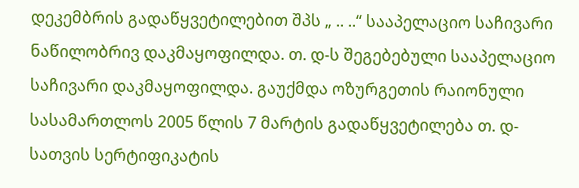დეკემბრის გადაწყვეტილებით შპს „ .. ..“ სააპელაციო საჩივარი ნაწილობრივ დაკმაყოფილდა. თ. დ-ს შეგებებული სააპელაციო საჩივარი დაკმაყოფილდა. გაუქმდა ოზურგეთის რაიონული სასამართლოს 2005 წლის 7 მარტის გადაწყვეტილება თ. დ-სათვის სერტიფიკატის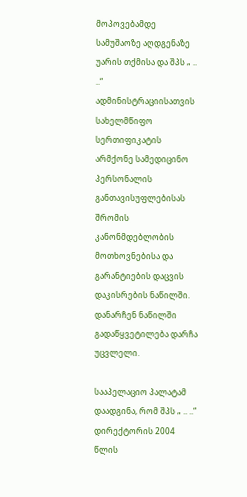მოპოვებამდე სამუშაოზე აღდგენაზე უარის თქმისა და შპს „ .. ..“ ადმინისტრაციისათვის სახელმწიფო სერთიფიკატის არმქონე სამედიცინო პერსონალის განთავისუფლებისას შრომის კანონმდებლობის მოთხოვნებისა და გარანტიების დაცვის დაკისრების ნაწილში. დანარჩენ ნაწილში გადაწყვეტილება დარჩა უცვლელი.

სააპელაციო პალატამ დაადგინა, რომ შპს „ .. ..“ დირექტორის 2004 წლის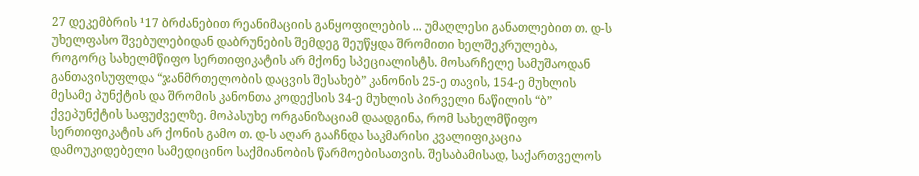27 დეკემბრის ¹17 ბრძანებით რეანიმაციის განყოფილების ... უმაღლესი განათლებით თ. დ-ს უხელფასო შვებულებიდან დაბრუნების შემდეგ შეუწყდა შრომითი ხელშეკრულება, როგორც სახელმწიფო სერთიფიკატის არ მქონე სპეციალისტს. მოსარჩელე სამუშაოდან განთავისუფლდა “ჯანმრთელობის დაცვის შესახებ” კანონის 25-ე თავის, 154-ე მუხლის მესამე პუნქტის და შრომის კანონთა კოდექსის 34-ე მუხლის პირველი ნაწილის “ბ” ქვეპუნქტის საფუძველზე. მოპასუხე ორგანიზაციამ დაადგინა, რომ სახელმწიფო სერთიფიკატის არ ქონის გამო თ. დ-ს აღარ გააჩნდა საკმარისი კვალიფიკაცია დამოუკიდებელი სამედიცინო საქმიანობის წარმოებისათვის. შესაბამისად, საქართველოს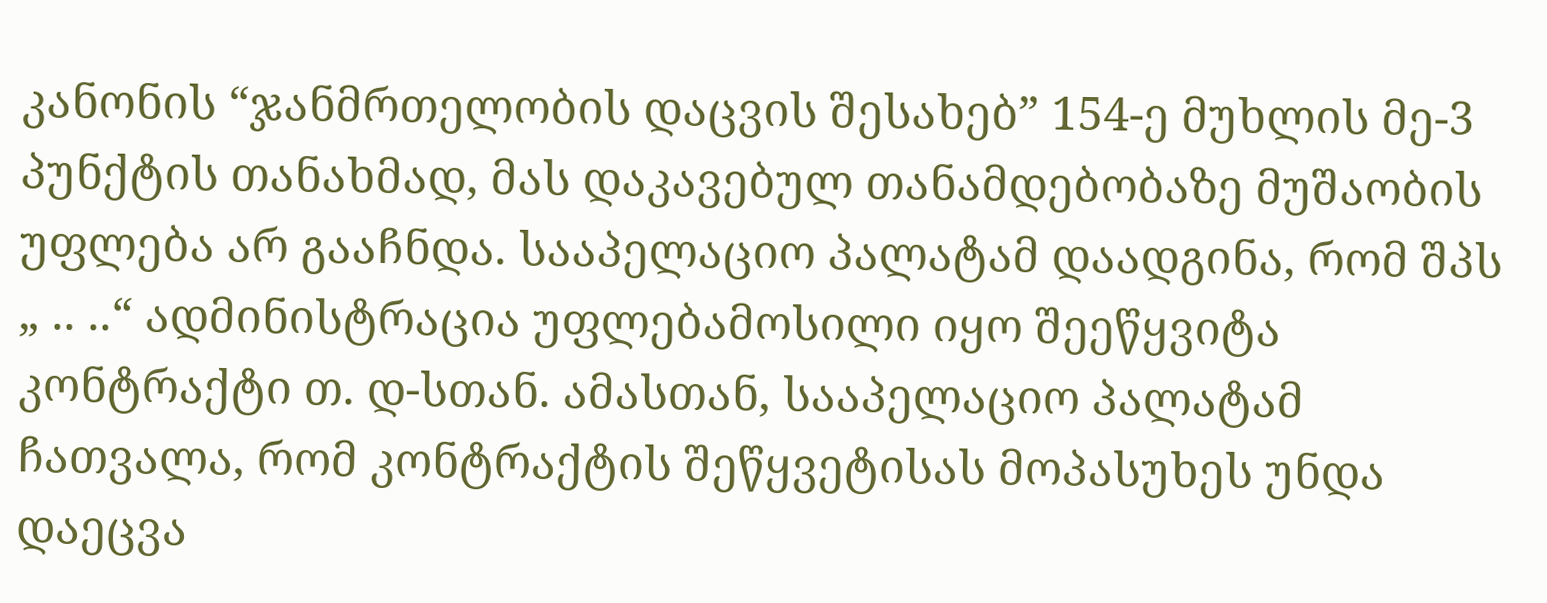კანონის “ჯანმრთელობის დაცვის შესახებ” 154-ე მუხლის მე-3 პუნქტის თანახმად, მას დაკავებულ თანამდებობაზე მუშაობის უფლება არ გააჩნდა. სააპელაციო პალატამ დაადგინა, რომ შპს „ .. ..“ ადმინისტრაცია უფლებამოსილი იყო შეეწყვიტა კონტრაქტი თ. დ-სთან. ამასთან, სააპელაციო პალატამ ჩათვალა, რომ კონტრაქტის შეწყვეტისას მოპასუხეს უნდა დაეცვა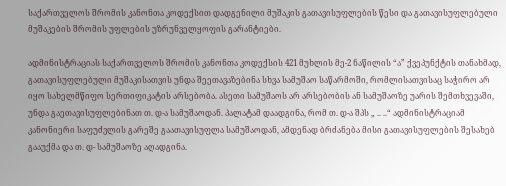საქართველოს შრომის კანონთა კოდექსით დადგენილი მუშაკის გათავისუფლების წესი და გათავისუფლებული მუშაკების შრომის უფლების უზრუნველყოფის გარანტიები.

ადმინისტრაციას საქართველოს შრომის კანონთა კოდექსის 421 მუხლის მე-2 ნაწილის “ა” ქვეპუნქტის თანახმად, გათავისუფლებული მუშაკისათვის უნდა შეეთავაზებინა სხვა სამუშაო საწარმოში, რომლისათვისაც საჭირო არ იყო სახელმწიფო სერთიფიკატის არსებობა. ასეთი სამუშაოს არ არსებობის ან სამუშაოზე უარის შემთხვევაში, უნდა გაეთავისუფლებინათ თ. დ-ა სამუშაოდან. პალატამ დაადგინა, რომ თ. დ-ა შპს „ .. ..“ ადმინისტრაციამ კანონიერი საფუძვლის გარეშე გაათავისუფლა სამუშაოდან, ამდენად ბრძანება მისი გათავისუფლების შესახებ გააუქმა და თ. დ- სამუშაოზე აღადგინა.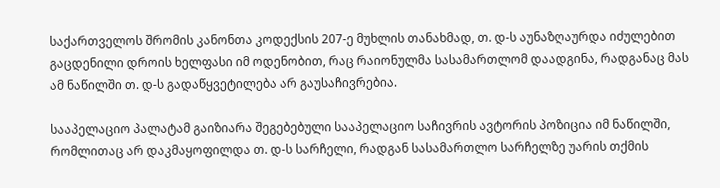საქართველოს შრომის კანონთა კოდექსის 207-ე მუხლის თანახმად, თ. დ-ს აუნაზღაურდა იძულებით გაცდენილი დროის ხელფასი იმ ოდენობით, რაც რაიონულმა სასამართლომ დაადგინა, რადგანაც მას ამ ნაწილში თ. დ-ს გადაწყვეტილება არ გაუსაჩივრებია.

სააპელაციო პალატამ გაიზიარა შეგებებული სააპელაციო საჩივრის ავტორის პოზიცია იმ ნაწილში, რომლითაც არ დაკმაყოფილდა თ. დ-ს სარჩელი, რადგან სასამართლო სარჩელზე უარის თქმის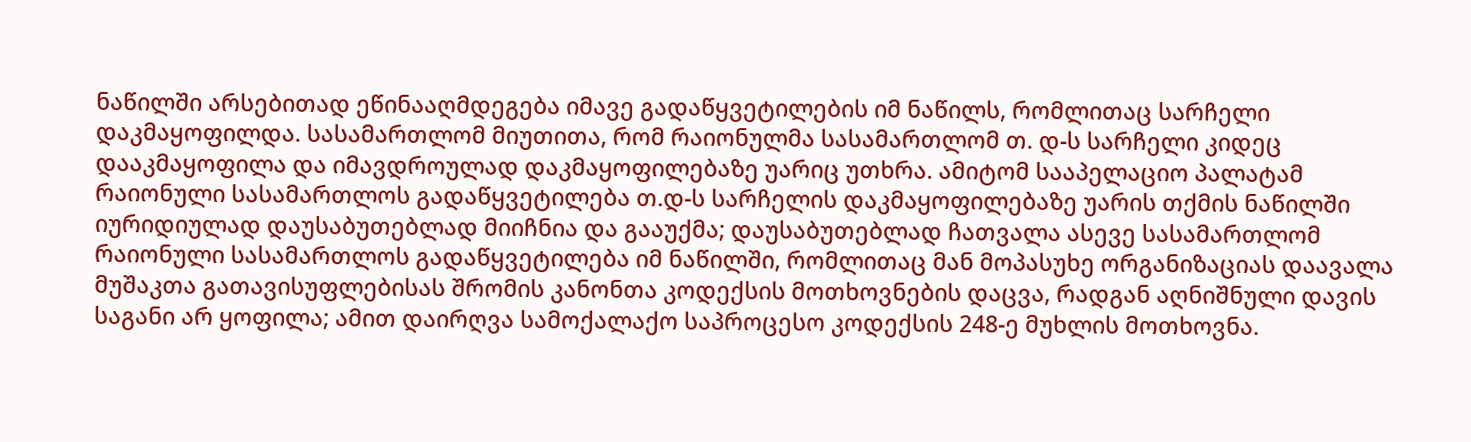ნაწილში არსებითად ეწინააღმდეგება იმავე გადაწყვეტილების იმ ნაწილს, რომლითაც სარჩელი დაკმაყოფილდა. სასამართლომ მიუთითა, რომ რაიონულმა სასამართლომ თ. დ-ს სარჩელი კიდეც დააკმაყოფილა და იმავდროულად დაკმაყოფილებაზე უარიც უთხრა. ამიტომ სააპელაციო პალატამ რაიონული სასამართლოს გადაწყვეტილება თ.დ-ს სარჩელის დაკმაყოფილებაზე უარის თქმის ნაწილში იურიდიულად დაუსაბუთებლად მიიჩნია და გააუქმა; დაუსაბუთებლად ჩათვალა ასევე სასამართლომ რაიონული სასამართლოს გადაწყვეტილება იმ ნაწილში, რომლითაც მან მოპასუხე ორგანიზაციას დაავალა მუშაკთა გათავისუფლებისას შრომის კანონთა კოდექსის მოთხოვნების დაცვა, რადგან აღნიშნული დავის საგანი არ ყოფილა; ამით დაირღვა სამოქალაქო საპროცესო კოდექსის 248-ე მუხლის მოთხოვნა.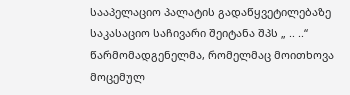სააპელაციო პალატის გადაწყვეტილებაზე საკასაციო საჩივარი შეიტანა შპს „ .. ..“ წარმომადგენელმა, რომელმაც მოითხოვა მოცემულ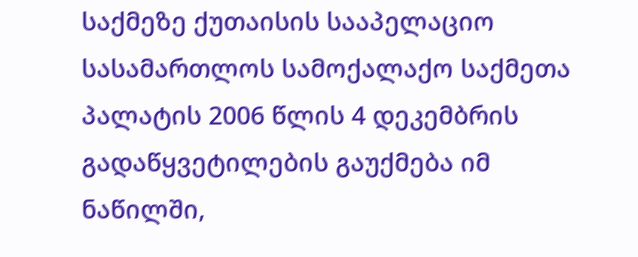საქმეზე ქუთაისის სააპელაციო სასამართლოს სამოქალაქო საქმეთა პალატის 2006 წლის 4 დეკემბრის გადაწყვეტილების გაუქმება იმ ნაწილში,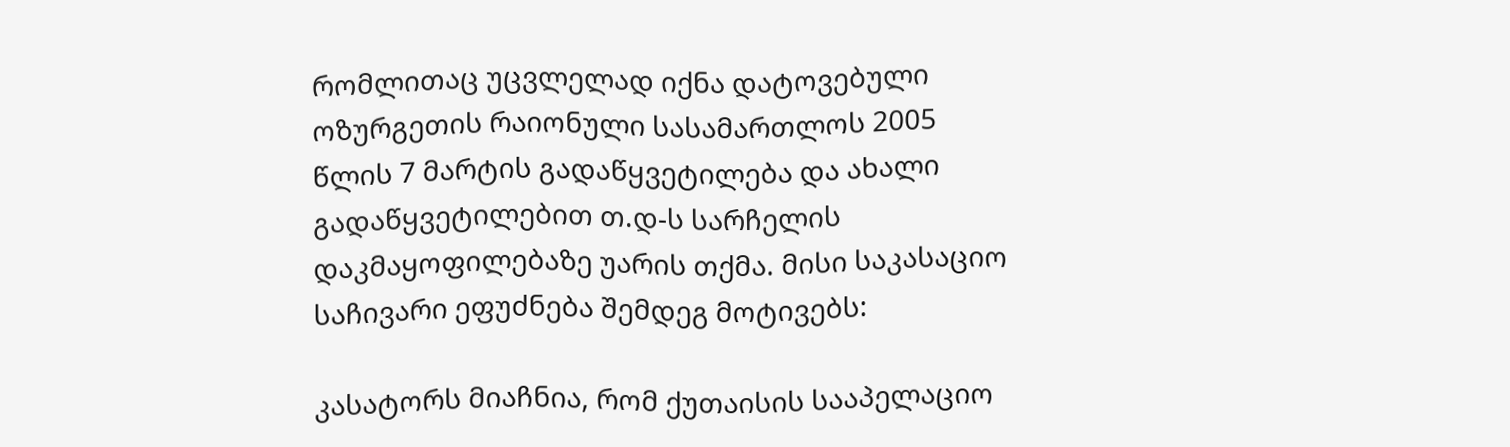რომლითაც უცვლელად იქნა დატოვებული ოზურგეთის რაიონული სასამართლოს 2005 წლის 7 მარტის გადაწყვეტილება და ახალი გადაწყვეტილებით თ.დ-ს სარჩელის დაკმაყოფილებაზე უარის თქმა. მისი საკასაციო საჩივარი ეფუძნება შემდეგ მოტივებს:

კასატორს მიაჩნია, რომ ქუთაისის სააპელაციო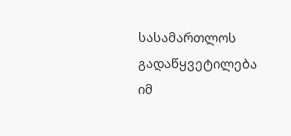სასამართლოს გადაწყვეტილება იმ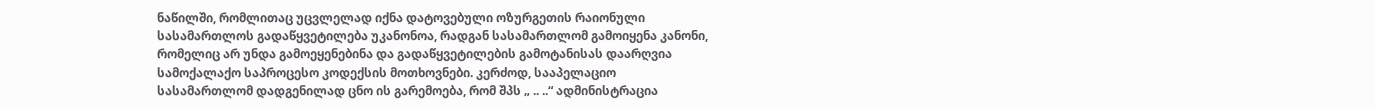ნაწილში, რომლითაც უცვლელად იქნა დატოვებული ოზურგეთის რაიონული სასამართლოს გადაწყვეტილება უკანონოა, რადგან სასამართლომ გამოიყენა კანონი, რომელიც არ უნდა გამოეყენებინა და გადაწყვეტილების გამოტანისას დაარღვია სამოქალაქო საპროცესო კოდექსის მოთხოვნები. კერძოდ, სააპელაციო სასამართლომ დადგენილად ცნო ის გარემოება, რომ შპს „ .. ..“ ადმინისტრაცია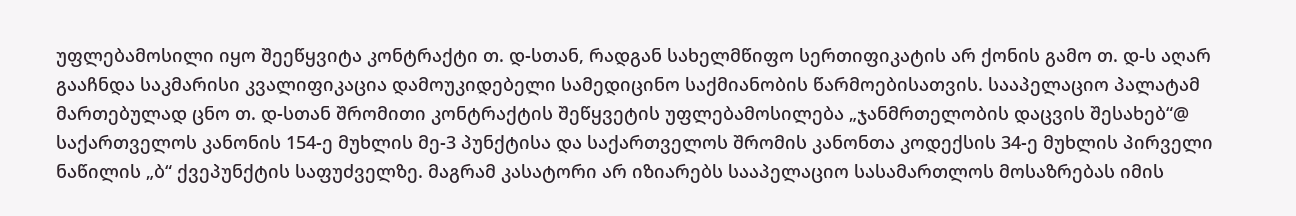უფლებამოსილი იყო შეეწყვიტა კონტრაქტი თ. დ-სთან, რადგან სახელმწიფო სერთიფიკატის არ ქონის გამო თ. დ-ს აღარ გააჩნდა საკმარისი კვალიფიკაცია დამოუკიდებელი სამედიცინო საქმიანობის წარმოებისათვის. სააპელაციო პალატამ მართებულად ცნო თ. დ-სთან შრომითი კონტრაქტის შეწყვეტის უფლებამოსილება „ჯანმრთელობის დაცვის შესახებ“@ საქართველოს კანონის 154-ე მუხლის მე-3 პუნქტისა და საქართველოს შრომის კანონთა კოდექსის 34-ე მუხლის პირველი ნაწილის „ბ“ ქვეპუნქტის საფუძველზე. მაგრამ კასატორი არ იზიარებს სააპელაციო სასამართლოს მოსაზრებას იმის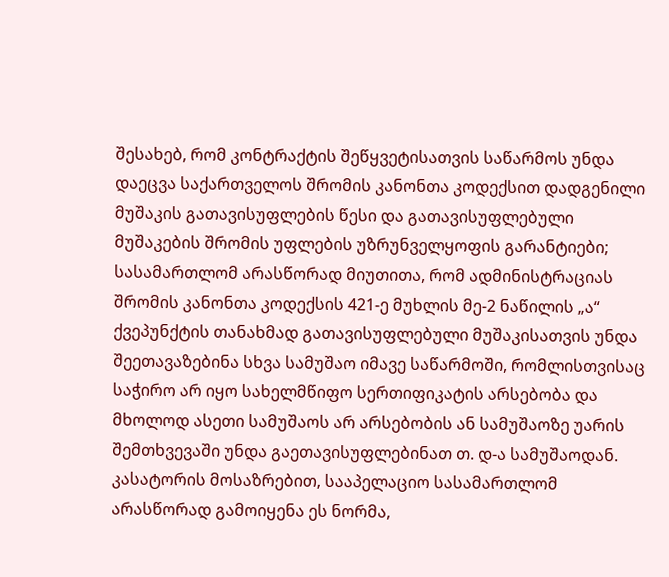შესახებ, რომ კონტრაქტის შეწყვეტისათვის საწარმოს უნდა დაეცვა საქართველოს შრომის კანონთა კოდექსით დადგენილი მუშაკის გათავისუფლების წესი და გათავისუფლებული მუშაკების შრომის უფლების უზრუნველყოფის გარანტიები; სასამართლომ არასწორად მიუთითა, რომ ადმინისტრაციას შრომის კანონთა კოდექსის 421-ე მუხლის მე-2 ნაწილის „ა“ ქვეპუნქტის თანახმად გათავისუფლებული მუშაკისათვის უნდა შეეთავაზებინა სხვა სამუშაო იმავე საწარმოში, რომლისთვისაც საჭირო არ იყო სახელმწიფო სერთიფიკატის არსებობა და მხოლოდ ასეთი სამუშაოს არ არსებობის ან სამუშაოზე უარის შემთხვევაში უნდა გაეთავისუფლებინათ თ. დ-ა სამუშაოდან. კასატორის მოსაზრებით, სააპელაციო სასამართლომ არასწორად გამოიყენა ეს ნორმა,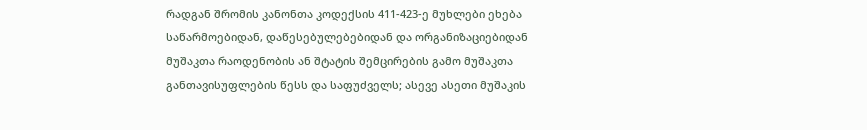რადგან შრომის კანონთა კოდექსის 411-423-ე მუხლები ეხება საწარმოებიდან, დაწესებულებებიდან და ორგანიზაციებიდან მუშაკთა რაოდენობის ან შტატის შემცირების გამო მუშაკთა განთავისუფლების წესს და საფუძველს; ასევე ასეთი მუშაკის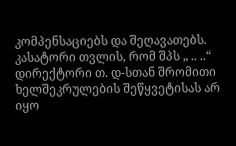კომპენსაციებს და შეღავათებს. კასატორი თვლის, რომ შპს „ .. ..“ დირექტორი თ. დ-სთან შრომითი ხელშეკრულების შეწყვეტისას არ იყო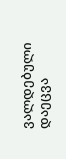ვალდებული დაეცვა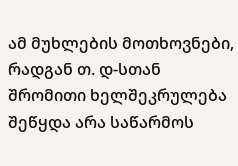ამ მუხლების მოთხოვნები, რადგან თ. დ-სთან შრომითი ხელშეკრულება შეწყდა არა საწარმოს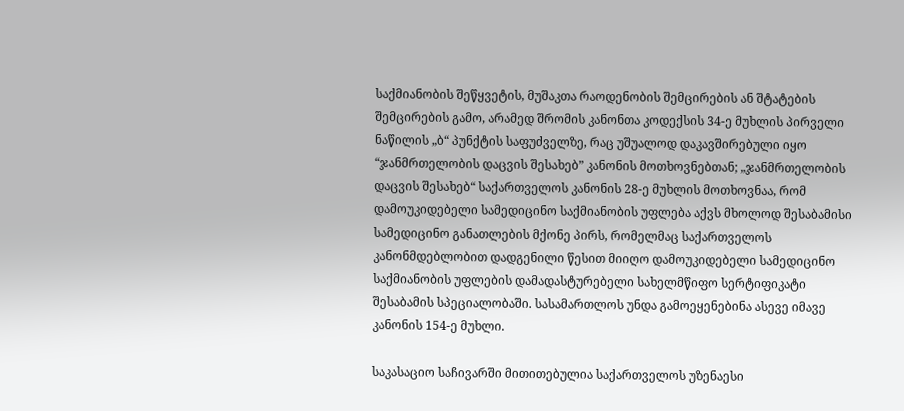საქმიანობის შეწყვეტის, მუშაკთა რაოდენობის შემცირების ან შტატების შემცირების გამო, არამედ შრომის კანონთა კოდექსის 34-ე მუხლის პირველი ნაწილის „ბ“ პუნქტის საფუძველზე, რაც უშუალოდ დაკავშირებული იყო “ჯანმრთელობის დაცვის შესახებ” კანონის მოთხოვნებთან; „ჯანმრთელობის დაცვის შესახებ“ საქართველოს კანონის 28-ე მუხლის მოთხოვნაა, რომ დამოუკიდებელი სამედიცინო საქმიანობის უფლება აქვს მხოლოდ შესაბამისი სამედიცინო განათლების მქონე პირს, რომელმაც საქართველოს კანონმდებლობით დადგენილი წესით მიიღო დამოუკიდებელი სამედიცინო საქმიანობის უფლების დამადასტურებელი სახელმწიფო სერტიფიკატი შესაბამის სპეციალობაში. სასამართლოს უნდა გამოეყენებინა ასევე იმავე კანონის 154-ე მუხლი.

საკასაციო საჩივარში მითითებულია საქართველოს უზენაესი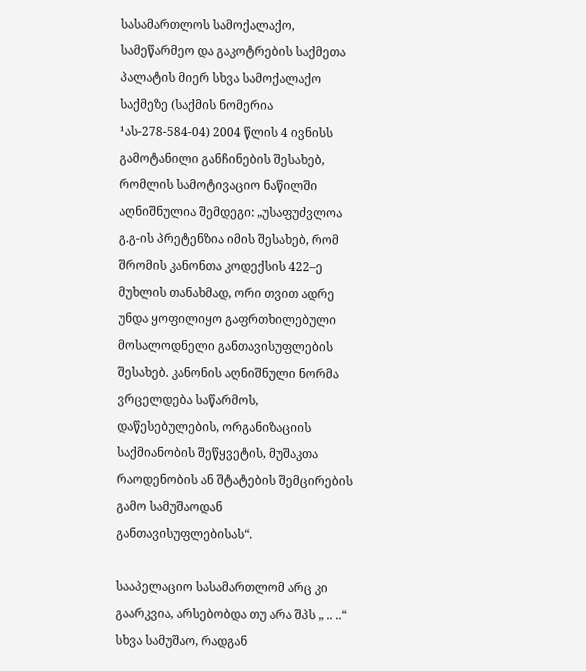სასამართლოს სამოქალაქო, სამეწარმეო და გაკოტრების საქმეთა პალატის მიერ სხვა სამოქალაქო საქმეზე (საქმის ნომერია ¹ას-278-584-04) 2004 წლის 4 ივნისს გამოტანილი განჩინების შესახებ, რომლის სამოტივაციო ნაწილში აღნიშნულია შემდეგი: „უსაფუძვლოა გ.გ-ის პრეტენზია იმის შესახებ, რომ შრომის კანონთა კოდექსის 422–ე მუხლის თანახმად, ორი თვით ადრე უნდა ყოფილიყო გაფრთხილებული მოსალოდნელი განთავისუფლების შესახებ. კანონის აღნიშნული ნორმა ვრცელდება საწარმოს, დაწესებულების, ორგანიზაციის საქმიანობის შეწყვეტის, მუშაკთა რაოდენობის ან შტატების შემცირების გამო სამუშაოდან განთავისუფლებისას“.

სააპელაციო სასამართლომ არც კი გაარკვია, არსებობდა თუ არა შპს „ .. ..“ სხვა სამუშაო, რადგან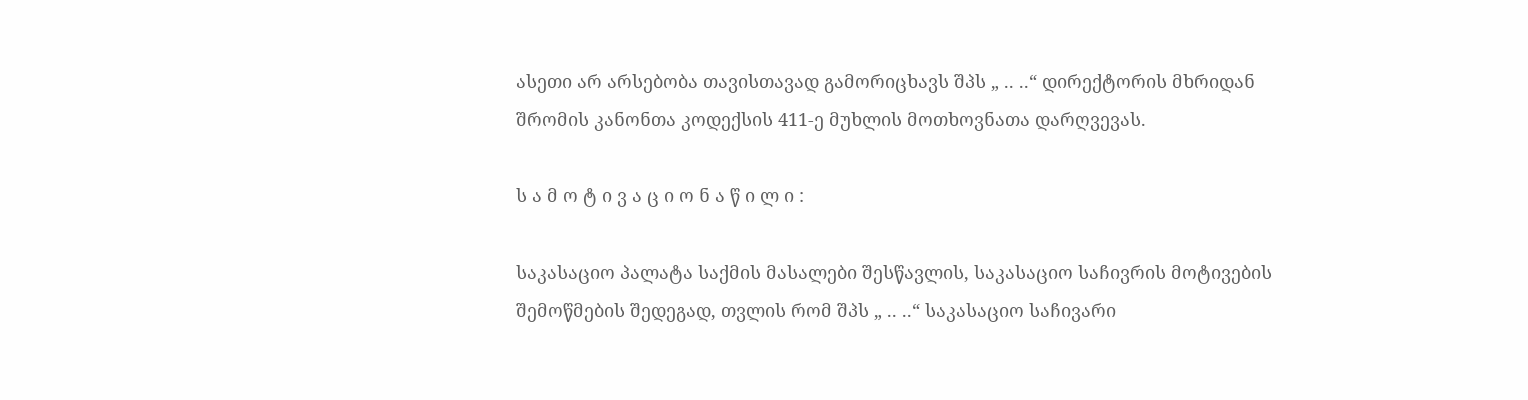ასეთი არ არსებობა თავისთავად გამორიცხავს შპს „ .. ..“ დირექტორის მხრიდან შრომის კანონთა კოდექსის 411-ე მუხლის მოთხოვნათა დარღვევას.

ს ა მ ო ტ ი ვ ა ც ი ო ნ ა წ ი ლ ი :

საკასაციო პალატა საქმის მასალები შესწავლის, საკასაციო საჩივრის მოტივების შემოწმების შედეგად, თვლის რომ შპს „ .. ..“ საკასაციო საჩივარი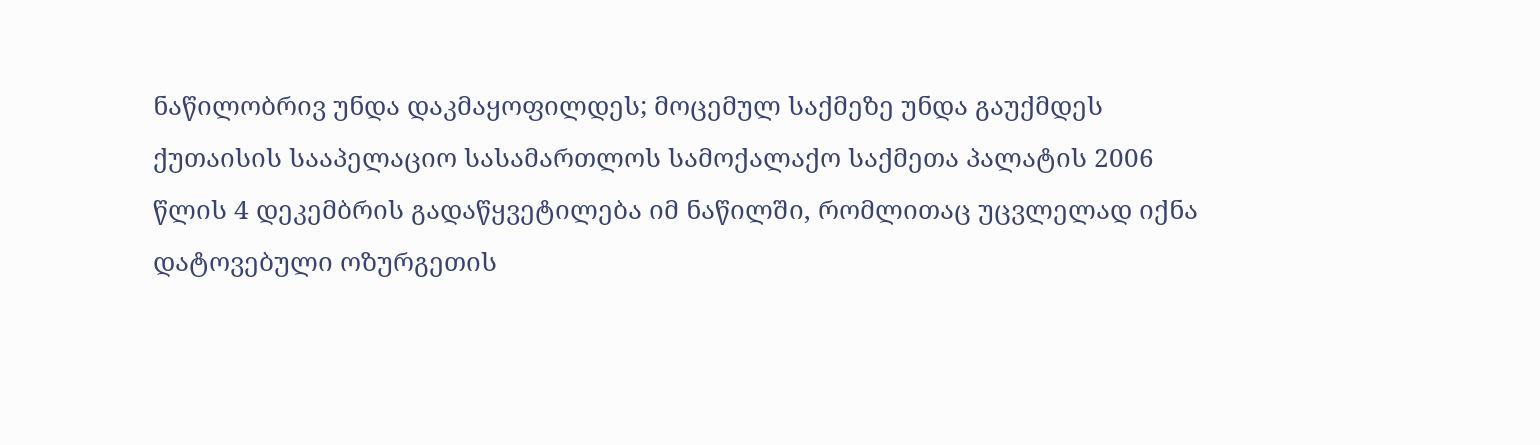ნაწილობრივ უნდა დაკმაყოფილდეს; მოცემულ საქმეზე უნდა გაუქმდეს ქუთაისის სააპელაციო სასამართლოს სამოქალაქო საქმეთა პალატის 2006 წლის 4 დეკემბრის გადაწყვეტილება იმ ნაწილში, რომლითაც უცვლელად იქნა დატოვებული ოზურგეთის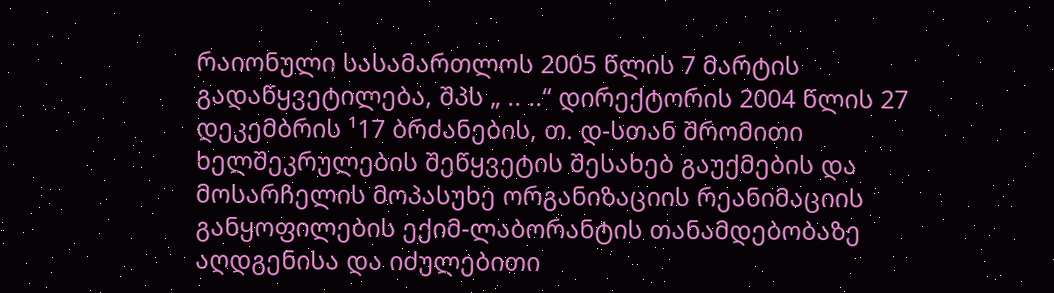რაიონული სასამართლოს 2005 წლის 7 მარტის გადაწყვეტილება, შპს „ .. ..“ დირექტორის 2004 წლის 27 დეკემბრის ¹17 ბრძანების, თ. დ-სთან შრომითი ხელშეკრულების შეწყვეტის შესახებ გაუქმების და მოსარჩელის მოპასუხე ორგანიზაციის რეანიმაციის განყოფილების ექიმ-ლაბორანტის თანამდებობაზე აღდგენისა და იძულებითი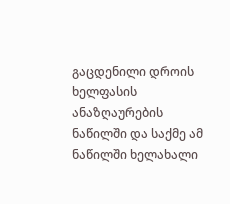გაცდენილი დროის ხელფასის ანაზღაურების ნაწილში და საქმე ამ ნაწილში ხელახალი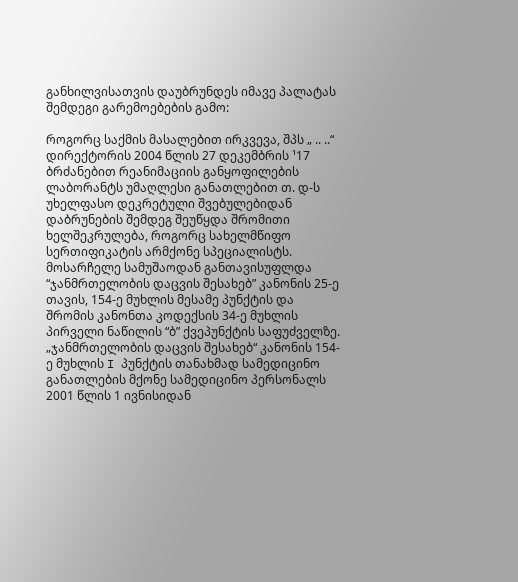განხილვისათვის დაუბრუნდეს იმავე პალატას შემდეგი გარემოებების გამო:

როგორც საქმის მასალებით ირკვევა, შპს „ .. ..“ დირექტორის 2004 წლის 27 დეკემბრის ¹17 ბრძანებით რეანიმაციის განყოფილების ლაბორანტს უმაღლესი განათლებით თ. დ-ს უხელფასო დეკრეტული შვებულებიდან დაბრუნების შემდეგ შეუწყდა შრომითი ხელშეკრულება, როგორც სახელმწიფო სერთიფიკატის არმქონე სპეციალისტს. მოსარჩელე სამუშაოდან განთავისუფლდა “ჯანმრთელობის დაცვის შესახებ” კანონის 25-ე თავის, 154-ე მუხლის მესამე პუნქტის და შრომის კანონთა კოდექსის 34-ე მუხლის პირველი ნაწილის “ბ” ქვეპუნქტის საფუძველზე. „ჯანმრთელობის დაცვის შესახებ“ კანონის 154-ე მუხლის I პუნქტის თანახმად სამედიცინო განათლების მქონე სამედიცინო პერსონალს 2001 წლის 1 ივნისიდან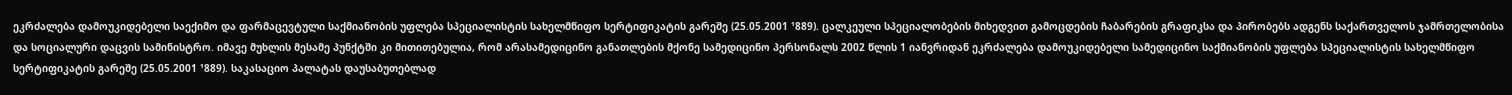ეკრძალება დამოუკიდებელი საექიმო და ფარმაცევტული საქმიანობის უფლება სპეციალისტის სახელმწიფო სერტიფიკატის გარეშე (25.05.2001 ¹889). ცალკეული სპეციალობების მიხედვით გამოცდების ჩაბარების გრაფიკსა და პირობებს ადგენს საქართველოს ჯამრთელობისა და სოციალური დაცვის სამინისტრო. იმავე მუხლის მესამე პუნქტში კი მითითებულია, რომ არასამედიცინო განათლების მქონე სამედიცინო პერსონალს 2002 წლის 1 იანვრიდან ეკრძალება დამოუკიდებელი სამედიცინო საქმიანობის უფლება სპეციალისტის სახელმწიფო სერტიფიკატის გარეშე (25.05.2001 ¹889). საკასაციო პალატას დაუსაბუთებლად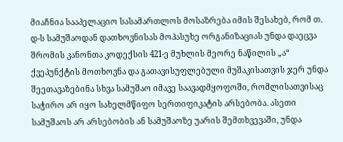მიაჩნია სააპელაციო სასამართლოს მოსაზრება იმის შესახებ, რომ თ. დ-ს სამუშაოდან დათხოვნისას მოპასუხე ორგანიზაციას უნდა დაეცვა შრომის კანონთა კოდექსის 421-ე მუხლის მეორე ნაწილის „ა“ ქვეპუნქტის მოთხოვნა და გათავისუფლებული მუშაკისათვის ჯერ უნდა შეეთავაზებინა სხვა სამუშაო იმავე საავადმყოფოში, რომლისათვისაც საჭირო არ იყო სახელმწიფო სერთიფიკატის არსებობა. ასეთი სამუშაოს არ არსებობის ან სამუშაოზე უარის შემთხვევაში, უნდა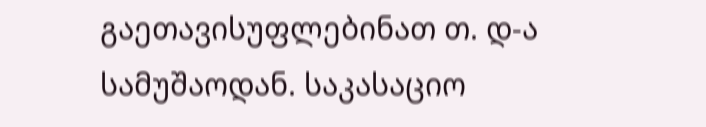გაეთავისუფლებინათ თ. დ-ა სამუშაოდან. საკასაციო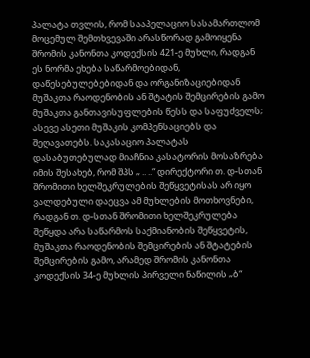პალატა თვლის, რომ სააპელაციო სასამართლომ მოცემულ შემთხვევაში არასწორად გამოიყენა შრომის კანონთა კოდექსის 421-ე მუხლი, რადგან ეს ნორმა ეხება საწარმოებიდან, დაწესებულებებიდან და ორგანიზაციებიდან მუშაკთა რაოდენობის ან შტატის შემცირების გამო მუშაკთა განთავისუფლების წესს და საფუძველს; ასევე ასეთი მუშაკის კომპენსაციებს და შეღავათებს. საკასაციო პალატას დასაბუთებულად მიაჩნია კასატორის მოსაზრება იმის შესახებ, რომ შპს „ .. ..“ დირექტორი თ. დ-სთან შრომითი ხელშეკრულების შეწყვეტისას არ იყო ვალდებული დაეცვა ამ მუხლების მოთხოვნები, რადგან თ. დ-სთან შრომითი ხელშეკრულება შეწყდა არა საწარმოს საქმიანობის შეწყვეტის, მუშაკთა რაოდენობის შემცირების ან შტატების შემცირების გამო, არამედ შრომის კანონთა კოდექსის 34-ე მუხლის პირველი ნაწილის „ბ“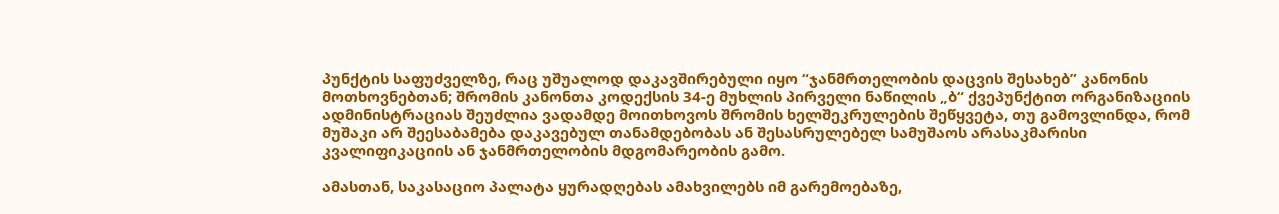პუნქტის საფუძველზე, რაც უშუალოდ დაკავშირებული იყო “ჯანმრთელობის დაცვის შესახებ” კანონის მოთხოვნებთან; შრომის კანონთა კოდექსის 34-ე მუხლის პირველი ნაწილის „ბ“ ქვეპუნქტით ორგანიზაციის ადმინისტრაციას შეუძლია ვადამდე მოითხოვოს შრომის ხელშეკრულების შეწყვეტა, თუ გამოვლინდა, რომ მუშაკი არ შეესაბამება დაკავებულ თანამდებობას ან შესასრულებელ სამუშაოს არასაკმარისი კვალიფიკაციის ან ჯანმრთელობის მდგომარეობის გამო.

ამასთან, საკასაციო პალატა ყურადღებას ამახვილებს იმ გარემოებაზე,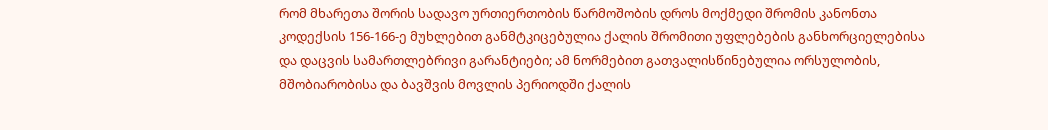რომ მხარეთა შორის სადავო ურთიერთობის წარმოშობის დროს მოქმედი შრომის კანონთა კოდექსის 156-166-ე მუხლებით განმტკიცებულია ქალის შრომითი უფლებების განხორციელებისა და დაცვის სამართლებრივი გარანტიები; ამ ნორმებით გათვალისწინებულია ორსულობის, მშობიარობისა და ბავშვის მოვლის პერიოდში ქალის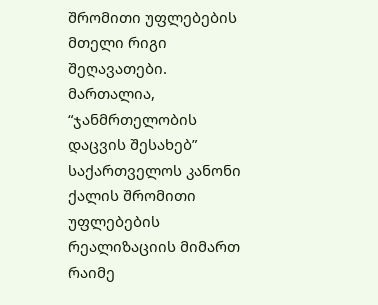შრომითი უფლებების მთელი რიგი შეღავათები. მართალია, “ჯანმრთელობის დაცვის შესახებ” საქართველოს კანონი ქალის შრომითი უფლებების რეალიზაციის მიმართ რაიმე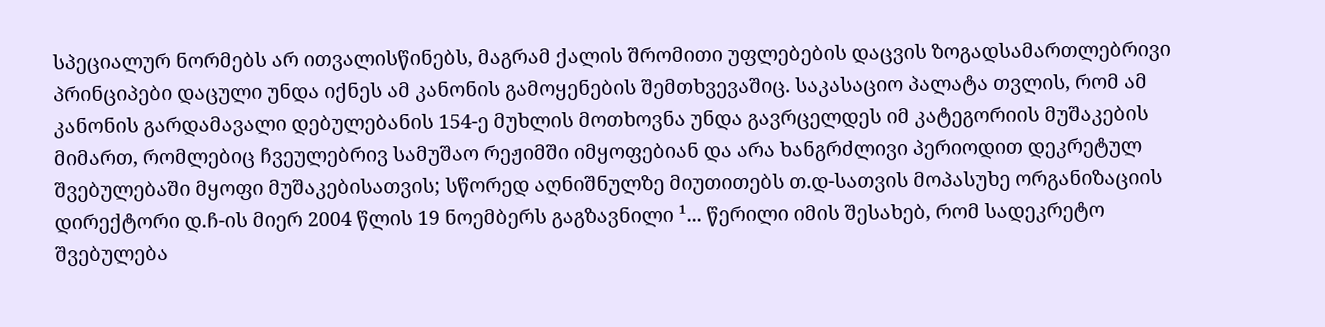სპეციალურ ნორმებს არ ითვალისწინებს, მაგრამ ქალის შრომითი უფლებების დაცვის ზოგადსამართლებრივი პრინციპები დაცული უნდა იქნეს ამ კანონის გამოყენების შემთხვევაშიც. საკასაციო პალატა თვლის, რომ ამ კანონის გარდამავალი დებულებანის 154-ე მუხლის მოთხოვნა უნდა გავრცელდეს იმ კატეგორიის მუშაკების მიმართ, რომლებიც ჩვეულებრივ სამუშაო რეჟიმში იმყოფებიან და არა ხანგრძლივი პერიოდით დეკრეტულ შვებულებაში მყოფი მუშაკებისათვის; სწორედ აღნიშნულზე მიუთითებს თ.დ-სათვის მოპასუხე ორგანიზაციის დირექტორი დ.ჩ-ის მიერ 2004 წლის 19 ნოემბერს გაგზავნილი ¹... წერილი იმის შესახებ, რომ სადეკრეტო შვებულება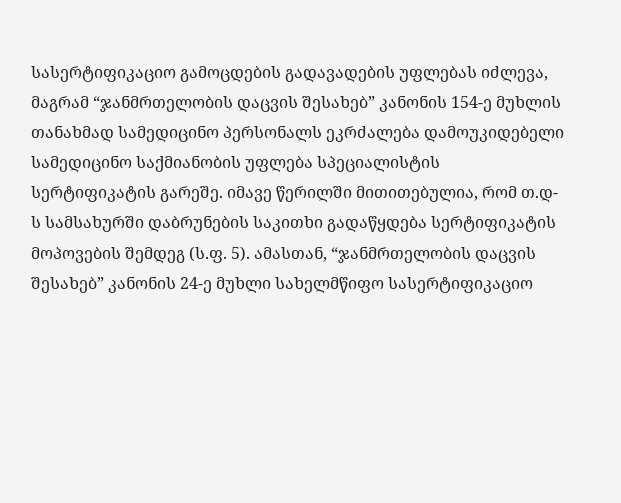სასერტიფიკაციო გამოცდების გადავადების უფლებას იძლევა, მაგრამ “ჯანმრთელობის დაცვის შესახებ” კანონის 154-ე მუხლის თანახმად სამედიცინო პერსონალს ეკრძალება დამოუკიდებელი სამედიცინო საქმიანობის უფლება სპეციალისტის სერტიფიკატის გარეშე. იმავე წერილში მითითებულია, რომ თ.დ-ს სამსახურში დაბრუნების საკითხი გადაწყდება სერტიფიკატის მოპოვების შემდეგ (ს.ფ. 5). ამასთან, “ჯანმრთელობის დაცვის შესახებ” კანონის 24-ე მუხლი სახელმწიფო სასერტიფიკაციო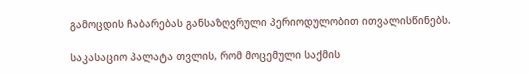გამოცდის ჩაბარებას განსაზღვრული პერიოდულობით ითვალისწინებს.

საკასაციო პალატა თვლის, რომ მოცემული საქმის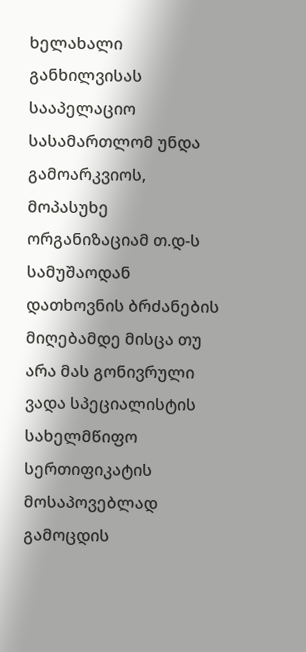ხელახალი განხილვისას სააპელაციო სასამართლომ უნდა გამოარკვიოს, მოპასუხე ორგანიზაციამ თ.დ-ს სამუშაოდან დათხოვნის ბრძანების მიღებამდე მისცა თუ არა მას გონივრული ვადა სპეციალისტის სახელმწიფო სერთიფიკატის მოსაპოვებლად გამოცდის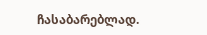ჩასაბარებლად.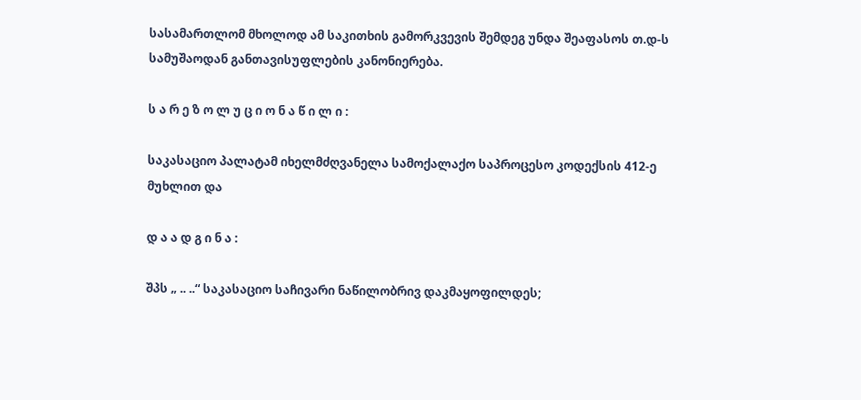სასამართლომ მხოლოდ ამ საკითხის გამორკვევის შემდეგ უნდა შეაფასოს თ.დ-ს სამუშაოდან განთავისუფლების კანონიერება.

ს ა რ ე ზ ო ლ უ ც ი ო ნ ა წ ი ლ ი :

საკასაციო პალატამ იხელმძღვანელა სამოქალაქო საპროცესო კოდექსის 412-ე მუხლით და

დ ა ა დ გ ი ნ ა :

შპს „ .. ..“ საკასაციო საჩივარი ნაწილობრივ დაკმაყოფილდეს;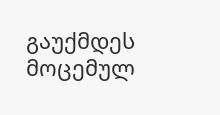გაუქმდეს მოცემულ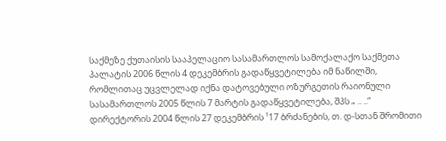საქმეზე ქუთაისის სააპელაციო სასამართლოს სამოქალაქო საქმეთა პალატის 2006 წლის 4 დეკემბრის გადაწყვეტილება იმ ნაწილში, რომლითაც უცვლელად იქნა დატოვებული ოზურგეთის რაიონული სასამართლოს 2005 წლის 7 მარტის გადაწყვეტილება, შპს „ .. ..“ დირექტორის 2004 წლის 27 დეკემბრის ¹17 ბრძანების, თ. დ-სთან შრომითი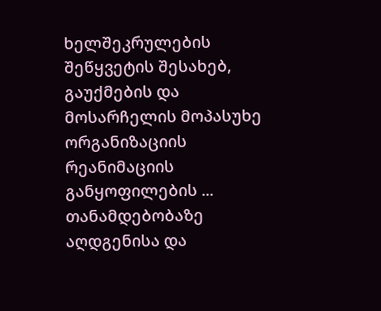ხელშეკრულების შეწყვეტის შესახებ, გაუქმების და მოსარჩელის მოპასუხე ორგანიზაციის რეანიმაციის განყოფილების ... თანამდებობაზე აღდგენისა და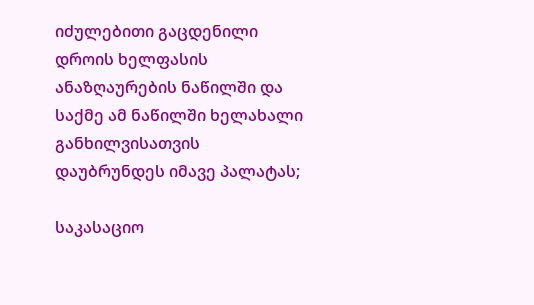იძულებითი გაცდენილი დროის ხელფასის ანაზღაურების ნაწილში და საქმე ამ ნაწილში ხელახალი განხილვისათვის დაუბრუნდეს იმავე პალატას;

საკასაციო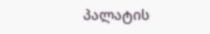პალატის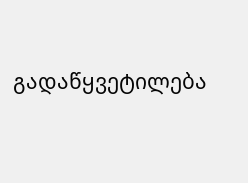გადაწყვეტილება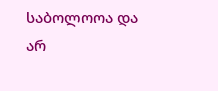საბოლოოა და არ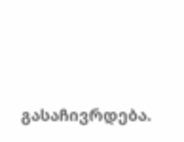გასაჩივრდება.